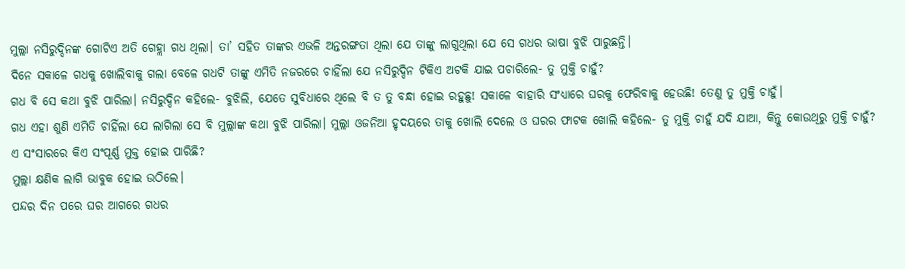ମୁଲ୍ଲା ନସିରୁଦ୍ଦିନଙ୍କ ଗୋଟିଏ ଅତି ଗେହ୍ଲା ଗଧ ଥିଲା। ତା’ ସହିତ ତାଙ୍କର ଏଭଳି ଅନ୍ତରଙ୍ଗତା ଥିଲା ଯେ ତାଙ୍କୁ ଲାଗୁଥିଲା ଯେ ସେ ଗଧର ଭାଷା ବୁଝି ପାରୁଛନ୍ତି।
ଦିନେ ସକାଳେ ଗଧକୁ ଖୋଲିବାକୁ ଗଲା ବେଳେ ଗଧଟି ତାଙ୍କୁ ଏମିତି ନଜରରେ ଚାହିଁଲା ଯେ ନସିରୁଦ୍ଦିନ ଟିକିଏ ଅଟକି ଯାଇ ପଚାରିଲେ- ତୁ ମୁକ୍ତି ଚାହୁଁ?
ଗଧ ବି ସେ କଥା ବୁଝି ପାରିଲା। ନସିରୁଦ୍ଦିନ କହିଲେ- ବୁଝିଲି, ଯେତେ ସୁବିଧାରେ ଥିଲେ ବି ତ ତୁ ବନ୍ଧା ହୋଇ ରହୁଛୁ! ସକାଳେ ବାହାରି ସଂଧ୍ୟାରେ ଘରକୁ ଫେରିବାକୁ ହେଉଛି! ତେଣୁ ତୁ ମୁକ୍ତି ଚାହୁଁ।
ଗଧ ଏହା ଶୁଣି ଏମିତି ଚାହିଁଲା ଯେ ଲାଗିଲା ସେ ବି ମୁଲ୍ଲାଙ୍କ କଥା ବୁଝି ପାରିଲା। ମୁଲ୍ଲା ଓଜନିଆ ହୃଦୟରେ ତାକୁ ଖୋଲି ଦେଲେ ଓ ଘରର ଫାଟକ ଖୋଲି କହିଲେ- ତୁ ମୁକ୍ତି ଚାହୁଁ ଯଦି ଯାଆ, କିନ୍ତୁ କୋଉଥିରୁ ମୁକ୍ତି ଚାହୁଁ? ଏ ସଂସାରରେ କିଏ ସଂପୂର୍ଣ୍ଣ ମୁକ୍ତ ହୋଇ ପାରିଛି?
ମୁଲ୍ଲା କ୍ଷଣିକ ଲାଗି ଭାବୁକ ହୋଇ ଉଠିଲେ।
ପନ୍ଦର ଦିନ ପରେ ଘର ଆଗରେ ଗଧର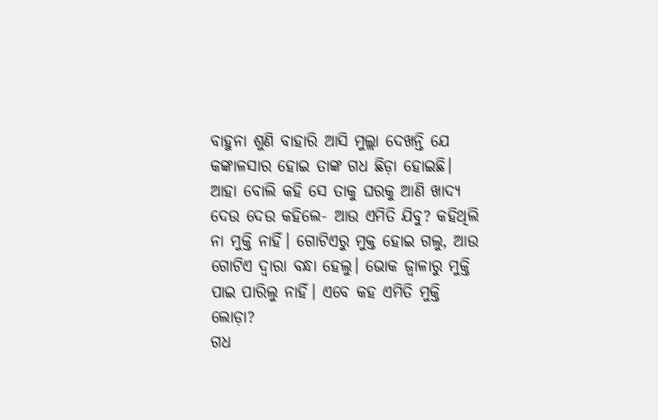ବାହୁନା ଶୁଣି ବାହାରି ଆସି ମୁଲ୍ଲା ଦେଖନ୍ତି ଯେ କଙ୍କାଳସାର ହୋଇ ତାଙ୍କ ଗଧ ଛିଡ଼ା ହୋଇଛି। ଆହା ବୋଲି କହି ସେ ତାକୁ ଘରକୁ ଆଣି ଖାଦ୍ୟ ଦେଉ ଦେଉ କହିଲେ- ଆଉ ଏମିତି ଯିବୁ? କହିଥିଲି ନା ମୁକ୍ତି ନାହିଁ। ଗୋଟିଏରୁ ମୁକ୍ତ ହୋଇ ଗଲୁ, ଆଉ ଗୋଟିଏ ଦ୍ବାରା ବନ୍ଧା ହେଲୁ। ଭୋକ ଜ୍ବାଳାରୁ ମୁକ୍ତି ପାଇ ପାରିଲୁ ନାହିଁ। ଏବେ କହ ଏମିତି ମୁକ୍ତି ଲୋଡ଼ା?
ଗଧ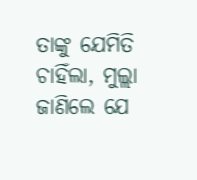ତାଙ୍କୁ ଯେମିତି ଚାହିଁଲା, ମୁଲ୍ଲା ଜାଣିଲେ ଯେ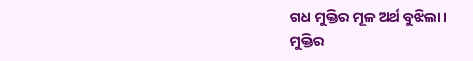ଗଧ ମୁକ୍ତିର ମୂଳ ଅର୍ଥ ବୁଝିଲା।
ମୁକ୍ତିର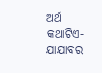ଅର୍ଥ
କଥାଟିଏ-ଯାଯାବର